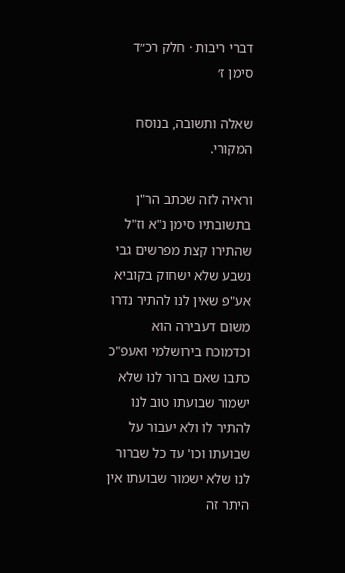דברי ריבות · חלק רכ״ד סימן ז׳

שאלה ותשובה, בנוסח המקורי.

וראיה לזה שכתב הר"ן בתשובתיו סימן נ"א וז"ל שהתירו קצת מפרשים גבי נשבע שלא ישחוק בקוביא אע"פ שאין לנו להתיר נדרו משום דעבירה הוא וכדמוכח בירושלמי ואעפ"כ כתבו שאם ברור לנו שלא ישמור שבועתו טוב לנו להתיר לו ולא יעבור על שבועתו וכו' עד כל שברור לנו שלא ישמור שבועתו אין היתר זה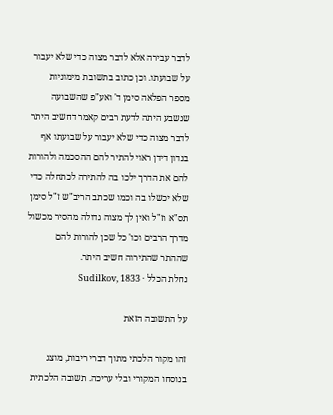לדבר עבירה אלא לדבר מצוה כדי שלא יעבור על שבועתו. וכן כתוב בתשובת מימוניות מספר הפלאה סימן ד' ואע"פ שהשבועה שנשבע היתה לדעת רבים קאמר דחשיב היתר לדבר מצוה כדי שלא יעבור על שבועתו אף בנדון דידן ראוי להתיר להם ההסכמה ולהורות להם את הדרך ילכו בה להתירה לכתחלה כדי שלא יכשלו בה וכמו שכתב הריב"ש ז"ל סימן תס"א וז"ל ואין לך מצוה גדולה מהסיר מכשול מדרך הרבים וכו' כל שכן להורות להם שההתר שהתירוה חשיב היתר.
נחלת הכלל · Sudilkov, 1833

על התשובה הזאת

זהו מקור הלכתי מתוך דברי ריבות, מוצג בנוסחו המקורי ובלי עריכה. תשובה הלכתית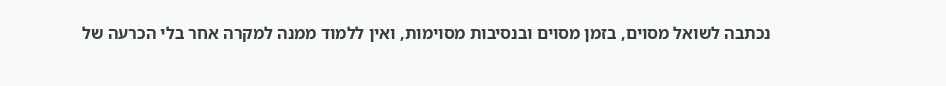נכתבה לשואל מסוים, בזמן מסוים ובנסיבות מסוימות, ואין ללמוד ממנה למקרה אחר בלי הכרעה של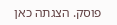פוסק. הצגתה כאן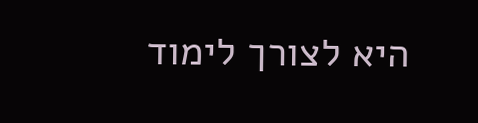היא לצורך לימוד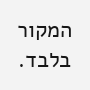המקור בלבד.